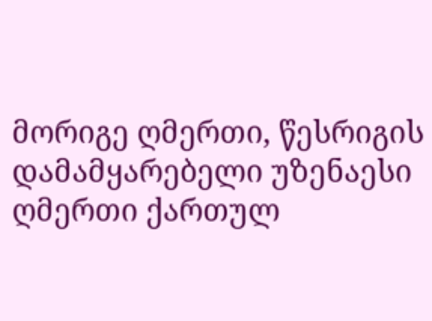მორიგე ღმერთი, წესრიგის დამამყარებელი უზენაესი ღმერთი ქართულ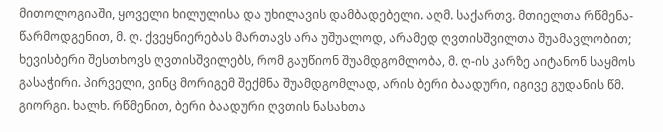მითოლოგიაში, ყოველი ხილულისა და უხილავის დამბადებელი. აღმ. საქართვ. მთიელთა რწმენა-წარმოდგენით, მ. ღ. ქვეყნიერებას მართავს არა უშუალოდ, არამედ ღვთისშვილთა შუამავლობით; ხევისბერი შესთხოვს ღვთისშვილებს, რომ გაუწიონ შუამდგომლობა, მ. ღ-ის კარზე აიტანონ საყმოს გასაჭირი. პირველი, ვინც მორიგემ შექმნა შუამდგომლად, არის ბერი ბაადური, იგივე გუდანის წმ. გიორგი. ხალხ. რწმენით, ბერი ბაადური ღვთის ნასახთა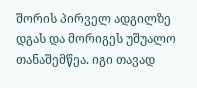შორის პირველ ადგილზე დგას და მორიგეს უშუალო თანაშემწეა. იგი თავად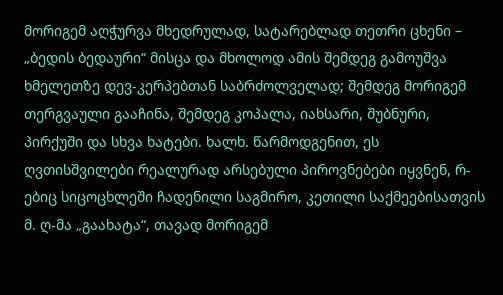მორიგემ აღჭურვა მხედრულად, სატარებლად თეთრი ცხენი – „ბედის ბედაური“ მისცა და მხოლოდ ამის შემდეგ გამოუშვა ხმელეთზე დევ-კერპებთან საბრძოლველად; შემდეგ მორიგემ თერგვაული გააჩინა, შემდეგ კოპალა, იახსარი, შუბნური, პირქუში და სხვა ხატები. ხალხ. წარმოდგენით, ეს ღვთისშვილები რეალურად არსებული პიროვნებები იყვნენ, რ-ებიც სიცოცხლეში ჩადენილი საგმირო, კეთილი საქმეებისათვის მ. ღ-მა „გაახატა“, თავად მორიგემ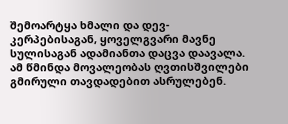შემოარტყა ხმალი და დევ-კერპებისაგან, ყოველგვარი მავნე სულისაგან ადამიანთა დაცვა დაავალა. ამ წმინდა მოვალეობას ღვთისშვილები გმირული თავდადებით ასრულებენ.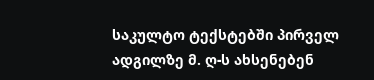საკულტო ტექსტებში პირველ ადგილზე მ. ღ-ს ახსენებენ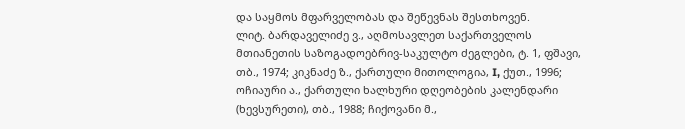და საყმოს მფარველობას და შეწევნას შესთხოვენ.
ლიტ. ბარდაველიძე ვ., აღმოსავლეთ საქართველოს მთიანეთის საზოგადოებრივ-საკულტო ძეგლები, ტ. 1, ფშავი, თბ., 1974; კიკნაძე ზ., ქართული მითოლოგია, I, ქუთ., 1996; ოჩიაური ა., ქართული ხალხური დღეობების კალენდარი (ხევსურეთი), თბ., 1988; ჩიქოვანი მ.,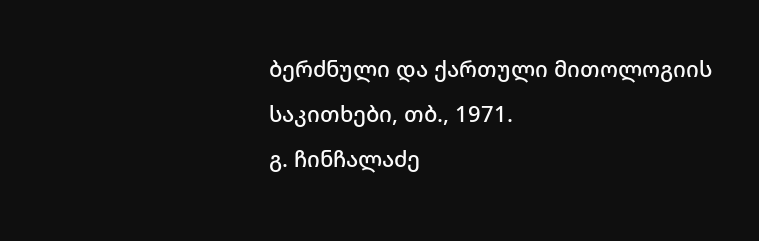ბერძნული და ქართული მითოლოგიის საკითხები, თბ., 1971.
გ. ჩინჩალაძე